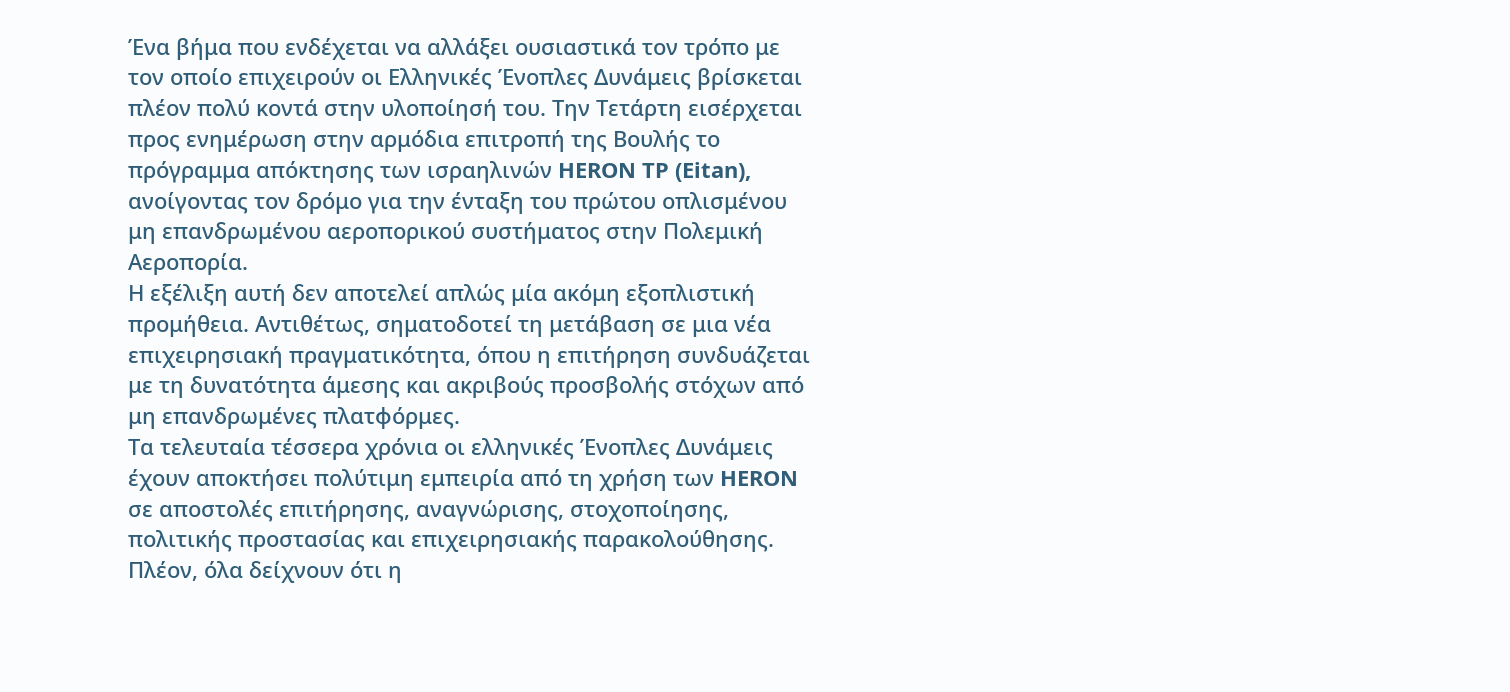Ένα βήμα που ενδέχεται να αλλάξει ουσιαστικά τον τρόπο με τον οποίο επιχειρούν οι Ελληνικές Ένοπλες Δυνάμεις βρίσκεται πλέον πολύ κοντά στην υλοποίησή του. Την Τετάρτη εισέρχεται προς ενημέρωση στην αρμόδια επιτροπή της Βουλής το πρόγραμμα απόκτησης των ισραηλινών HERON TP (Eitan), ανοίγοντας τον δρόμο για την ένταξη του πρώτου οπλισμένου μη επανδρωμένου αεροπορικού συστήματος στην Πολεμική Αεροπορία.
Η εξέλιξη αυτή δεν αποτελεί απλώς μία ακόμη εξοπλιστική προμήθεια. Αντιθέτως, σηματοδοτεί τη μετάβαση σε μια νέα επιχειρησιακή πραγματικότητα, όπου η επιτήρηση συνδυάζεται με τη δυνατότητα άμεσης και ακριβούς προσβολής στόχων από μη επανδρωμένες πλατφόρμες.
Τα τελευταία τέσσερα χρόνια οι ελληνικές Ένοπλες Δυνάμεις έχουν αποκτήσει πολύτιμη εμπειρία από τη χρήση των HERON σε αποστολές επιτήρησης, αναγνώρισης, στοχοποίησης, πολιτικής προστασίας και επιχειρησιακής παρακολούθησης. Πλέον, όλα δείχνουν ότι η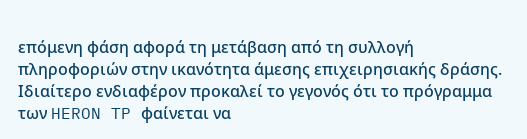επόμενη φάση αφορά τη μετάβαση από τη συλλογή πληροφοριών στην ικανότητα άμεσης επιχειρησιακής δράσης.
Ιδιαίτερο ενδιαφέρον προκαλεί το γεγονός ότι το πρόγραμμα των HERON TP φαίνεται να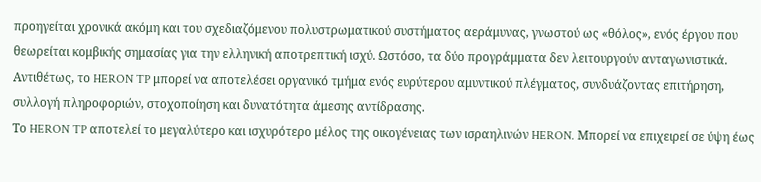προηγείται χρονικά ακόμη και του σχεδιαζόμενου πολυστρωματικού συστήματος αεράμυνας, γνωστού ως «θόλος», ενός έργου που θεωρείται κομβικής σημασίας για την ελληνική αποτρεπτική ισχύ. Ωστόσο, τα δύο προγράμματα δεν λειτουργούν ανταγωνιστικά. Αντιθέτως, το HERON TP μπορεί να αποτελέσει οργανικό τμήμα ενός ευρύτερου αμυντικού πλέγματος, συνδυάζοντας επιτήρηση, συλλογή πληροφοριών, στοχοποίηση και δυνατότητα άμεσης αντίδρασης.
Το HERON TP αποτελεί το μεγαλύτερο και ισχυρότερο μέλος της οικογένειας των ισραηλινών HERON. Μπορεί να επιχειρεί σε ύψη έως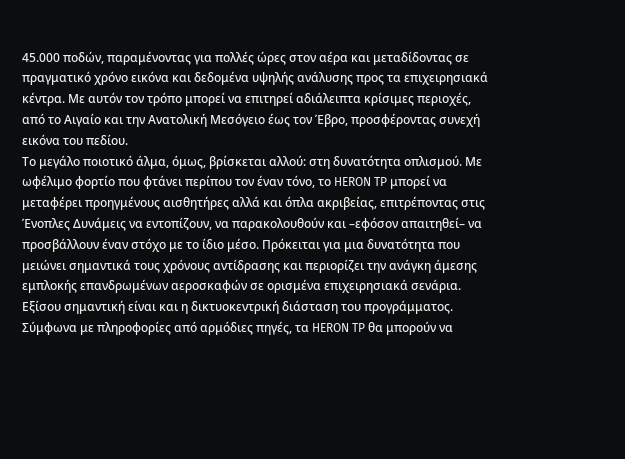45.000 ποδών, παραμένοντας για πολλές ώρες στον αέρα και μεταδίδοντας σε πραγματικό χρόνο εικόνα και δεδομένα υψηλής ανάλυσης προς τα επιχειρησιακά κέντρα. Με αυτόν τον τρόπο μπορεί να επιτηρεί αδιάλειπτα κρίσιμες περιοχές, από το Αιγαίο και την Ανατολική Μεσόγειο έως τον Έβρο, προσφέροντας συνεχή εικόνα του πεδίου.
Το μεγάλο ποιοτικό άλμα, όμως, βρίσκεται αλλού: στη δυνατότητα οπλισμού. Με ωφέλιμο φορτίο που φτάνει περίπου τον έναν τόνο, το HERON TP μπορεί να μεταφέρει προηγμένους αισθητήρες αλλά και όπλα ακριβείας, επιτρέποντας στις Ένοπλες Δυνάμεις να εντοπίζουν, να παρακολουθούν και –εφόσον απαιτηθεί– να προσβάλλουν έναν στόχο με το ίδιο μέσο. Πρόκειται για μια δυνατότητα που μειώνει σημαντικά τους χρόνους αντίδρασης και περιορίζει την ανάγκη άμεσης εμπλοκής επανδρωμένων αεροσκαφών σε ορισμένα επιχειρησιακά σενάρια.
Εξίσου σημαντική είναι και η δικτυοκεντρική διάσταση του προγράμματος. Σύμφωνα με πληροφορίες από αρμόδιες πηγές, τα HERON TP θα μπορούν να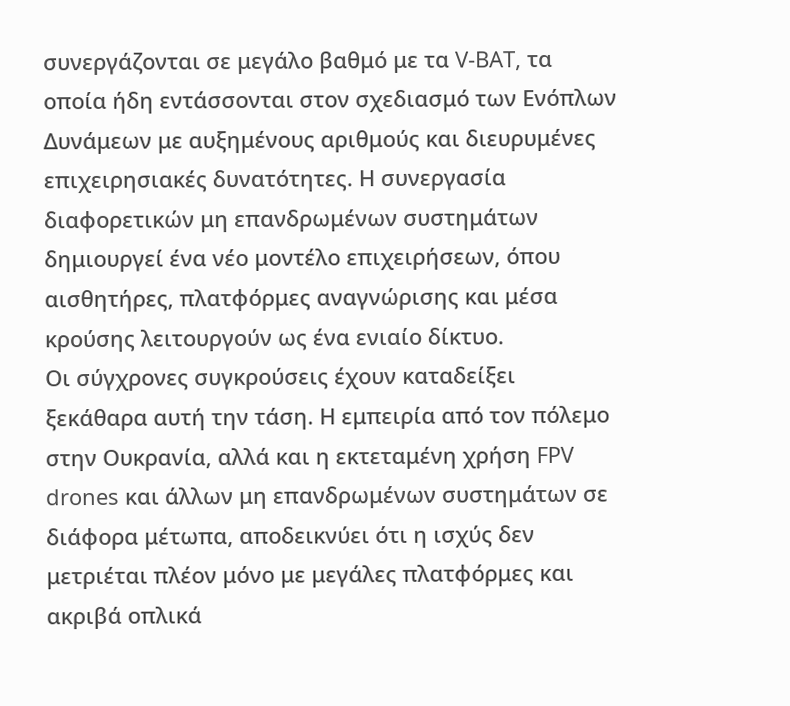συνεργάζονται σε μεγάλο βαθμό με τα V-BAT, τα οποία ήδη εντάσσονται στον σχεδιασμό των Ενόπλων Δυνάμεων με αυξημένους αριθμούς και διευρυμένες επιχειρησιακές δυνατότητες. Η συνεργασία διαφορετικών μη επανδρωμένων συστημάτων δημιουργεί ένα νέο μοντέλο επιχειρήσεων, όπου αισθητήρες, πλατφόρμες αναγνώρισης και μέσα κρούσης λειτουργούν ως ένα ενιαίο δίκτυο.
Οι σύγχρονες συγκρούσεις έχουν καταδείξει ξεκάθαρα αυτή την τάση. Η εμπειρία από τον πόλεμο στην Ουκρανία, αλλά και η εκτεταμένη χρήση FPV drones και άλλων μη επανδρωμένων συστημάτων σε διάφορα μέτωπα, αποδεικνύει ότι η ισχύς δεν μετριέται πλέον μόνο με μεγάλες πλατφόρμες και ακριβά οπλικά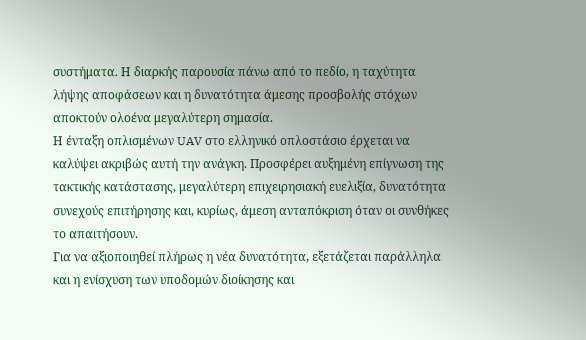συστήματα. Η διαρκής παρουσία πάνω από το πεδίο, η ταχύτητα λήψης αποφάσεων και η δυνατότητα άμεσης προσβολής στόχων αποκτούν ολοένα μεγαλύτερη σημασία.
Η ένταξη οπλισμένων UAV στο ελληνικό οπλοστάσιο έρχεται να καλύψει ακριβώς αυτή την ανάγκη. Προσφέρει αυξημένη επίγνωση της τακτικής κατάστασης, μεγαλύτερη επιχειρησιακή ευελιξία, δυνατότητα συνεχούς επιτήρησης και, κυρίως, άμεση ανταπόκριση όταν οι συνθήκες το απαιτήσουν.
Για να αξιοποιηθεί πλήρως η νέα δυνατότητα, εξετάζεται παράλληλα και η ενίσχυση των υποδομών διοίκησης και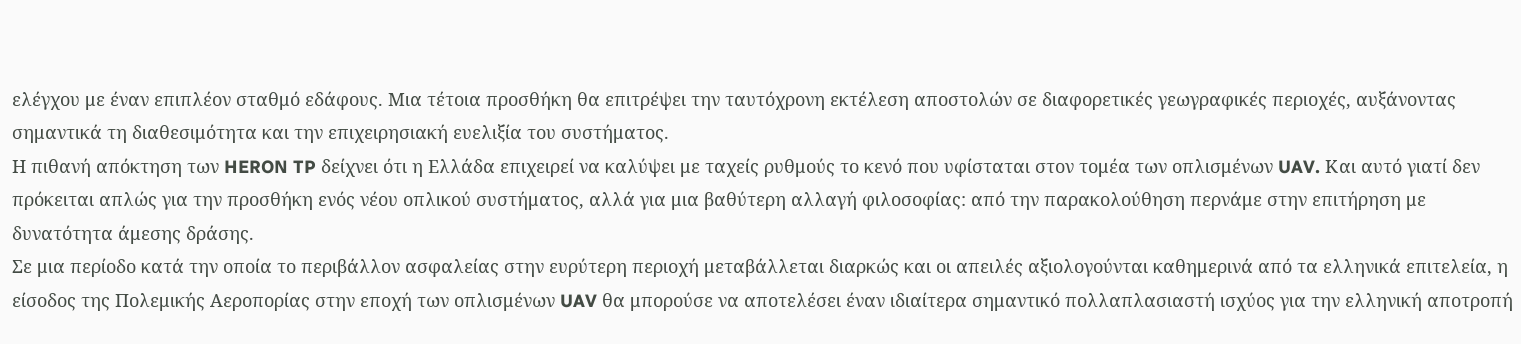ελέγχου με έναν επιπλέον σταθμό εδάφους. Μια τέτοια προσθήκη θα επιτρέψει την ταυτόχρονη εκτέλεση αποστολών σε διαφορετικές γεωγραφικές περιοχές, αυξάνοντας σημαντικά τη διαθεσιμότητα και την επιχειρησιακή ευελιξία του συστήματος.
Η πιθανή απόκτηση των HERON TP δείχνει ότι η Ελλάδα επιχειρεί να καλύψει με ταχείς ρυθμούς το κενό που υφίσταται στον τομέα των οπλισμένων UAV. Και αυτό γιατί δεν πρόκειται απλώς για την προσθήκη ενός νέου οπλικού συστήματος, αλλά για μια βαθύτερη αλλαγή φιλοσοφίας: από την παρακολούθηση περνάμε στην επιτήρηση με δυνατότητα άμεσης δράσης.
Σε μια περίοδο κατά την οποία το περιβάλλον ασφαλείας στην ευρύτερη περιοχή μεταβάλλεται διαρκώς και οι απειλές αξιολογούνται καθημερινά από τα ελληνικά επιτελεία, η είσοδος της Πολεμικής Αεροπορίας στην εποχή των οπλισμένων UAV θα μπορούσε να αποτελέσει έναν ιδιαίτερα σημαντικό πολλαπλασιαστή ισχύος για την ελληνική αποτροπή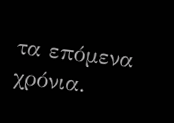τα επόμενα χρόνια.